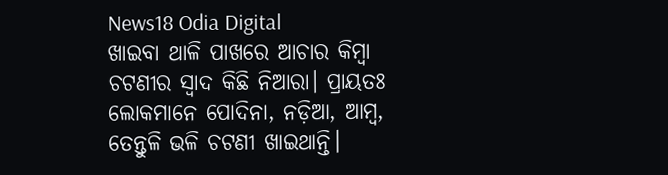News18 Odia Digital
ଖାଇବା ଥାଳି ପାଖରେ ଆଚାର କିମ୍ବା ଚଟଣୀର ସ୍ୱାଦ କିଛି ନିଆରା। ପ୍ରାୟତଃ ଲୋକମାନେ ପୋଦିନା, ନଡ଼ିଆ, ଆମ୍ବ, ତେନ୍ତୁଳି ଭଳି ଚଟଣୀ ଖାଇଥାନ୍ତି।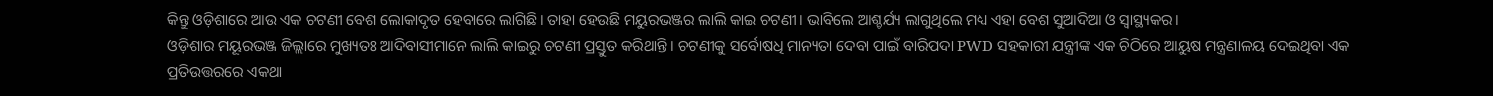କିନ୍ତୁ ଓଡ଼ିଶାରେ ଆଉ ଏକ ଚଟଣୀ ବେଶ ଲୋକାଦୃତ ହେବାରେ ଲାଗିଛି। ତାହା ହେଉଛି ମୟୁରଭଞ୍ଜର ଲାଲି କାଇ ଚଟଣୀ। ଭାବିଲେ ଆଶ୍ଚର୍ଯ୍ୟ ଲାଗୁଥିଲେ ମଧ୍ୟ ଏହା ବେଶ ସୁଆଦିଆ ଓ ସ୍ୱାସ୍ଥ୍ୟକର।
ଓଡ଼ିଶାର ମୟୂରଭଞ୍ଜ ଜିଲ୍ଲାରେ ମୁଖ୍ୟତଃ ଆଦିବାସୀମାନେ ଲାଲି କାଇରୁ ଚଟଣୀ ପ୍ରସ୍ତୁତ କରିଥାନ୍ତି। ଚଟଣୀକୁ ସର୍ବୋଷଧି ମାନ୍ୟତା ଦେବା ପାଇଁ ବାରିପଦା PWD ସହକାରୀ ଯନ୍ତ୍ରୀଙ୍କ ଏକ ଚିଠିରେ ଆୟୁଷ ମନ୍ତ୍ରଣାଳୟ ଦେଇଥିବା ଏକ ପ୍ରତିଉତ୍ତରରେ ଏକଥା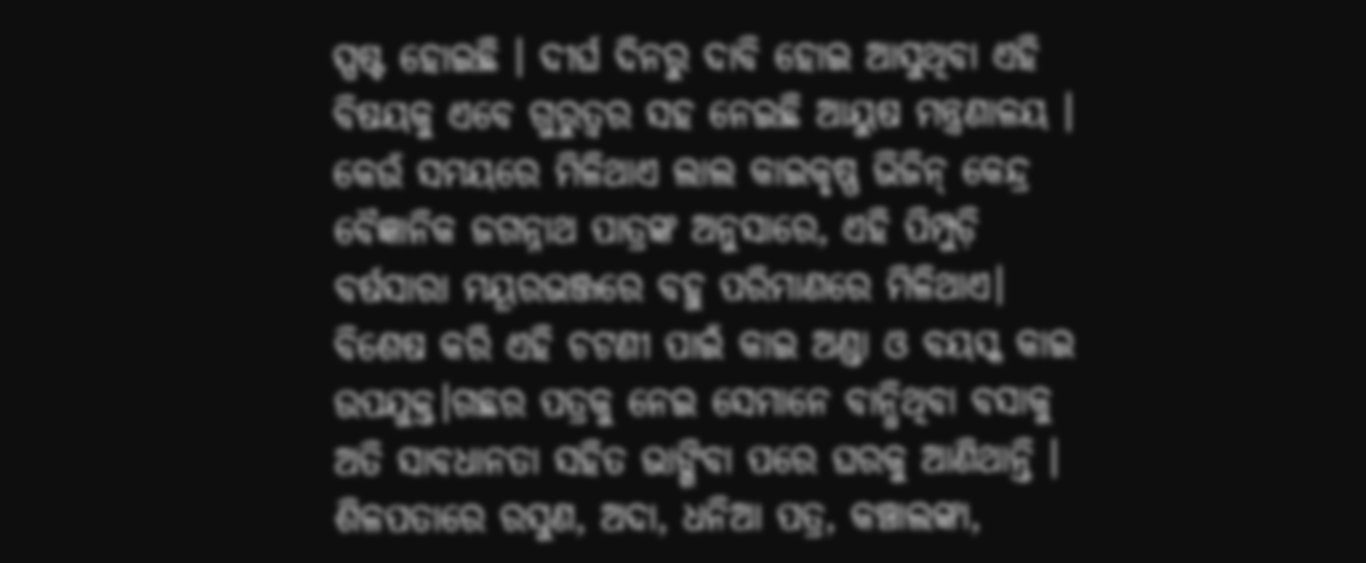ସ୍ପଷ୍ଟ ହୋଇଛି । ଦୀର୍ଘ ଦିନରୁ ଦାବି ହୋଇ ଆସୁଥିବା ଏହି ବିଷୟକୁ ଏବେ ଗୁରୁତ୍ୱର ସହ ନେଇଛି ଆୟୁଷ ମନ୍ତ୍ରଣାଳୟ ।
କେଉଁ ସମୟରେ ମିଳିଥାଏ ଲାଲ କାଇକୃଷ୍ଣ ଭିଜିନ୍ କେନ୍ଦ୍ର ବୈଜ୍ଞାନିକ ଜଗନ୍ନାଥ ପାତ୍ରଙ୍କ ଅନୁସାରେ, ଏହି ପିମ୍ପୁଡ଼ି ବର୍ଷସାରା ମୟୂରଭଞ୍ଜରେ ବହୁ ପରିମାଣରେ ମିଳିଥାଏ। ବିଶେଷ କରି ଏହି ଚଟଣୀ ପାଇଁ କାଇ ଅଣ୍ଡା ଓ ବୟସ୍କ କାଇ ଉପଯୁକ୍ତ।ଗଛର ପତ୍ରକୁ ନେଇ ସେମାନେ ବାନ୍ଧିଥିବା ବସାକୁ ଅତି ସାବଧାନତା ସହିତ ଭାଙ୍ଗିବା ପରେ ଘରକୁ ଆଣିଥାନ୍ତି । ଶିଳପତାରେ ରସୁଣ, ଅଦା, ଧନିଆ ପତ୍ର, କଞ୍ଚାଲଙ୍କା,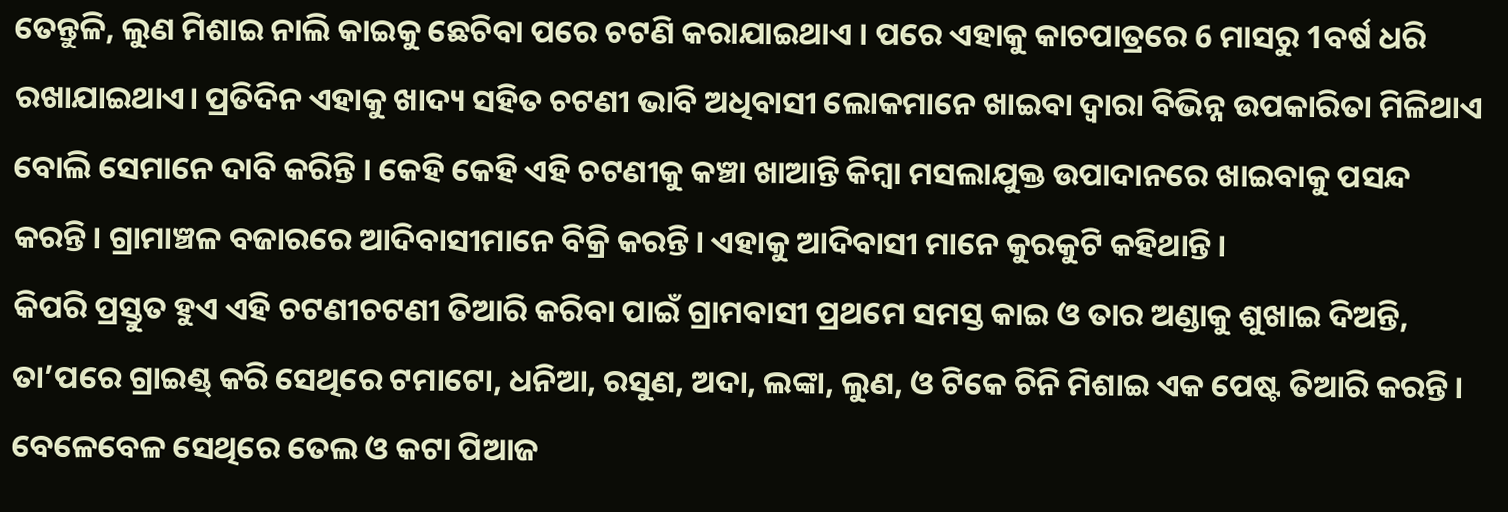ତେନ୍ତୁଳି, ଲୁଣ ମିଶାଇ ନାଲି କାଇକୁ ଛେଚିବା ପରେ ଚଟଣି କରାଯାଇଥାଏ । ପରେ ଏହାକୁ କାଚପାତ୍ରରେ 6 ମାସରୁ 1ବର୍ଷ ଧରି ରଖାଯାଇଥାଏ। ପ୍ରତିଦିନ ଏହାକୁ ଖାଦ୍ୟ ସହିତ ଚଟଣୀ ଭାବି ଅଧିବାସୀ ଲୋକମାନେ ଖାଇବା ଦ୍ବାରା ବିଭିନ୍ନ ଉପକାରିତା ମିଳିଥାଏ ବୋଲି ସେମାନେ ଦାବି କରିନ୍ତି । କେହି କେହି ଏହି ଚଟଣୀକୁ କଞ୍ଚା ଖାଆନ୍ତି କିମ୍ବା ମସଲାଯୁକ୍ତ ଉପାଦାନରେ ଖାଇବାକୁ ପସନ୍ଦ କରନ୍ତି। ଗ୍ରାମାଞ୍ଚଳ ବଜାରରେ ଆଦିବାସୀମାନେ ବିକ୍ରି କରନ୍ତି। ଏହାକୁ ଆଦିବାସୀ ମାନେ କୁରକୁଟି କହିଥାନ୍ତି।
କିପରି ପ୍ରସ୍ତୁତ ହୁଏ ଏହି ଚଟଣୀଚଟଣୀ ତିଆରି କରିବା ପାଇଁ ଗ୍ରାମବାସୀ ପ୍ରଥମେ ସମସ୍ତ କାଇ ଓ ତାର ଅଣ୍ଡାକୁ ଶୁଖାଇ ଦିଅନ୍ତି, ତା’ପରେ ଗ୍ରାଇଣ୍ଡ୍ କରି ସେଥିରେ ଟମାଟୋ, ଧନିଆ, ରସୁଣ, ଅଦା, ଲଙ୍କା, ଲୁଣ, ଓ ଟିକେ ଚିନି ମିଶାଇ ଏକ ପେଷ୍ଟ ତିଆରି କରନ୍ତି। ବେଳେବେଳ ସେଥିରେ ତେଲ ଓ କଟା ପିଆଜ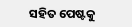ସହିତ ପେଷ୍ଟକୁ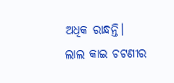ଅଧିକ ରାନ୍ଧନ୍ତି।
ଲାଲ କାଇ ଚଟଣୀର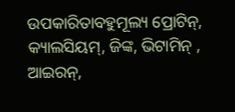ଉପକାରିତାବହୁମୂଲ୍ୟ ପ୍ରୋଟିନ୍, କ୍ୟାଲସିୟମ୍, ଜିଙ୍କ, ଭିଟାମିନ୍ , ଆଇରନ୍,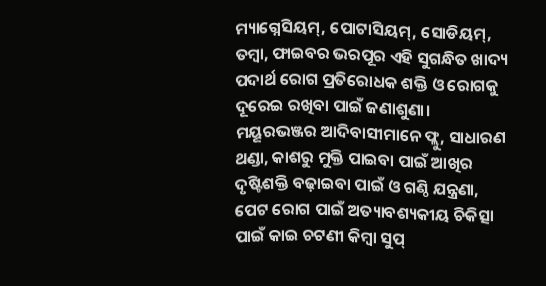ମ୍ୟାଗ୍ନେସିୟମ୍, ପୋଟାସିୟମ୍, ସୋଡିୟମ୍, ତମ୍ବା, ଫାଇବର ଭରପୂର ଏହି ସୁଗନ୍ଧିତ ଖାଦ୍ୟ ପଦାର୍ଥ ରୋଗ ପ୍ରତିରୋଧକ ଶକ୍ତି ଓ ରୋଗକୁ ଦୂରେଇ ରଖିବା ପାଇଁ ଜଣାଶୁଣା।
ମୟୂରଭଞ୍ଜର ଆଦିବାସୀମାନେ ଫ୍ଲୁ, ସାଧାରଣ ଥଣ୍ଡା, କାଶରୁ ମୁକ୍ତି ପାଇବା ପାଇଁ ଆଖିର ଦୃଷ୍ଟିଶକ୍ତି ବଢ଼ାଇବା ପାଇଁ ଓ ଗଣ୍ଠି ଯନ୍ତ୍ରଣା, ପେଟ ରୋଗ ପାଇଁ ଅତ୍ୟାବଶ୍ୟକୀୟ ଚିକିତ୍ସା ପାଇଁ କାଇ ଚଟଣୀ କିମ୍ବା ସୁପ୍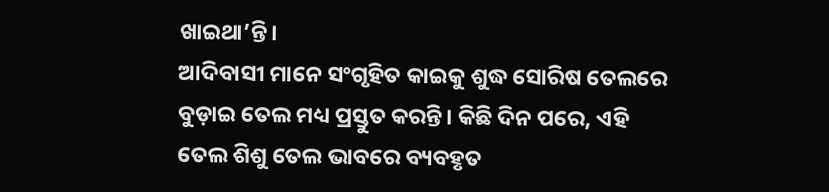ଖାଇଥା’ନ୍ତି।
ଆଦିବାସୀ ମାନେ ସଂଗୃହିତ କାଇକୁ ଶୁଦ୍ଧ ସୋରିଷ ତେଲରେ ବୁଡ଼ାଇ ତେଲ ମଧ୍ୟ ପ୍ରସ୍ତୁତ କରନ୍ତି। କିଛି ଦିନ ପରେ, ଏହି ତେଲ ଶିଶୁ ତେଲ ଭାବରେ ବ୍ୟବହୃତ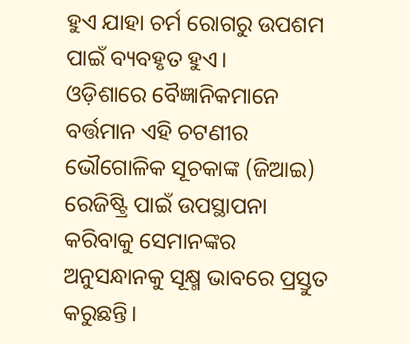ହୁଏ ଯାହା ଚର୍ମ ରୋଗରୁ ଉପଶମ ପାଇଁ ବ୍ୟବହୃତ ହୁଏ।
ଓଡ଼ିଶାରେ ବୈଜ୍ଞାନିକମାନେ ବର୍ତ୍ତମାନ ଏହି ଚଟଣୀର ଭୌଗୋଳିକ ସୂଚକାଙ୍କ (ଜିଆଇ) ରେଜିଷ୍ଟ୍ରି ପାଇଁ ଉପସ୍ଥାପନା କରିବାକୁ ସେମାନଙ୍କର ଅନୁସନ୍ଧାନକୁ ସୂକ୍ଷ୍ମ ଭାବରେ ପ୍ରସ୍ତୁତ କରୁଛନ୍ତି।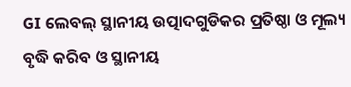GI ଲେବଲ୍ ସ୍ଥାନୀୟ ଉତ୍ପାଦଗୁଡିକର ପ୍ରତିଷ୍ଠା ଓ ମୂଲ୍ୟ ବୃଦ୍ଧି କରିବ ଓ ସ୍ଥାନୀୟ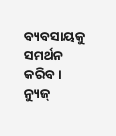ବ୍ୟବସାୟକୁ ସମର୍ଥନ କରିବ।
ନ୍ୟୁଜ୍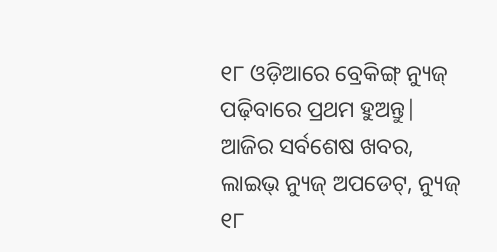୧୮ ଓଡ଼ିଆରେ ବ୍ରେକିଙ୍ଗ୍ ନ୍ୟୁଜ୍ ପଢ଼ିବାରେ ପ୍ରଥମ ହୁଅନ୍ତୁ| ଆଜିର ସର୍ବଶେଷ ଖବର, ଲାଇଭ୍ ନ୍ୟୁଜ୍ ଅପଡେଟ୍, ନ୍ୟୁଜ୍ ୧୮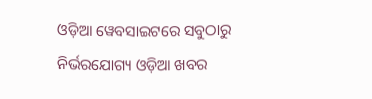ଓଡ଼ିଆ ୱେବସାଇଟରେ ସବୁଠାରୁ ନିର୍ଭରଯୋଗ୍ୟ ଓଡ଼ିଆ ଖବର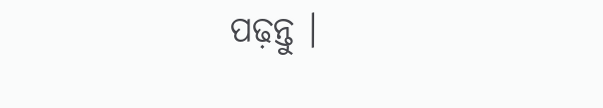ପଢ଼ନ୍ତୁ ।